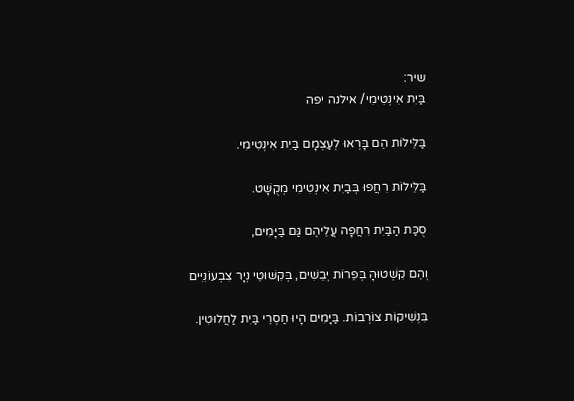שיר:
בַּיִת אִינְטִימִי/ אילנה יפה

בַּלֵּילוֹת הֵם בָּרְאוּ לְעַצְמָם בַּיִת אִינְטִימִי.

בַּלֵּילוֹת רִחֲפוּ בְּבַיִת אִינְטִימִי מְקֻשָּׁט.

סֻכַּת הַבַּיִת רִחֲפָה עֲלֵיהֶם גַּם בַּיָּמִים,

וְהֵם קִשְׁטוּהָ בְּפֵרוֹת יְבֵשִׁים, בְּקִשּׁוּטֵי נְיָר צִבְעוֹנִיִּים

בִּנְשִׁיקוֹת צוֹרְבוֹת. בַּיָּמִים הָיוּ חַסְרֵי בַּיִת לַחֲלוּטִין.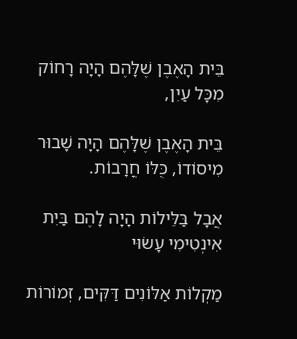בֵּית הָאֶבֶן שֶׁלָּהֶם הָיָה רָחוֹק מִכָּל עַיִן,

בֵּית הָאֶבֶן שֶׁלָּהֶם הָיָה שָׁבוּר מִיסוֹדוֹ, כֻּלּוֹ חֳרָבוֹת.

אֲבָל בַּלֵּילוֹת הָיָה לָהֶם בַּיִת אִינְטִימִי עָשׂוּי

מַקְלוֹת אַלּוֹנִים דַּקִּים, זְמוֹרוֹת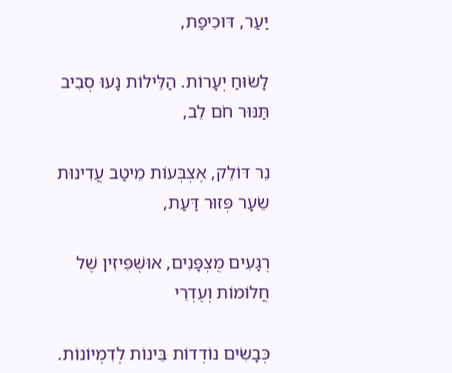יַעַר, דּוּכִיפַת,

לָשׂוּחַ יְעָרוֹת. הַלֵּילוֹת נָעוּ סְבִיב תַּנּוּר חֹם לֵב,

נֵר דּוֹלֵק, אֶצְבְּעוֹת מֵיטַב עֲדִינוּת שֵׂעָר פְּזוּר דַּעַת,

רְגָעִים מֻצְפָּנִים, אוּשְׁפִּיזִין שֶׁל חֲלוֹמוֹת וְעֶדְרֵי

כְּבָשִׂים נוֹדְדוֹת בֵּינוֹת לְדִמְיוֹנוֹת.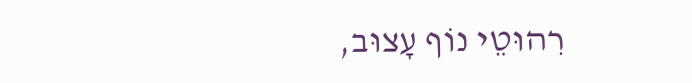רִהוּטֵי נוֹף עָצוּב,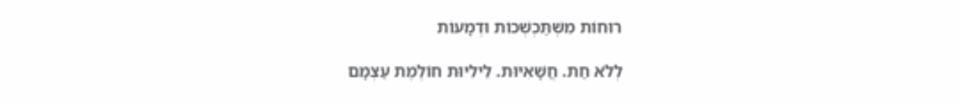רוּחוֹת מִשְׁתַּכְשְׁכוֹת וּדְמָעוֹת

לְלֹא חַת. חֲשָׁאִיּוּת. לֵילִיּוּת חוֹלֶמֶת עַצְמָם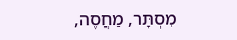מִסְתָּר, מַחֲסֶה,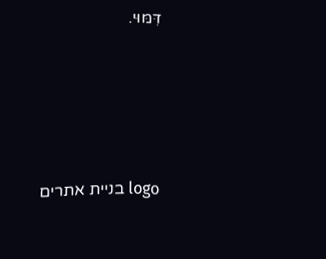דִּמּוּי.





logo בניית אתרים